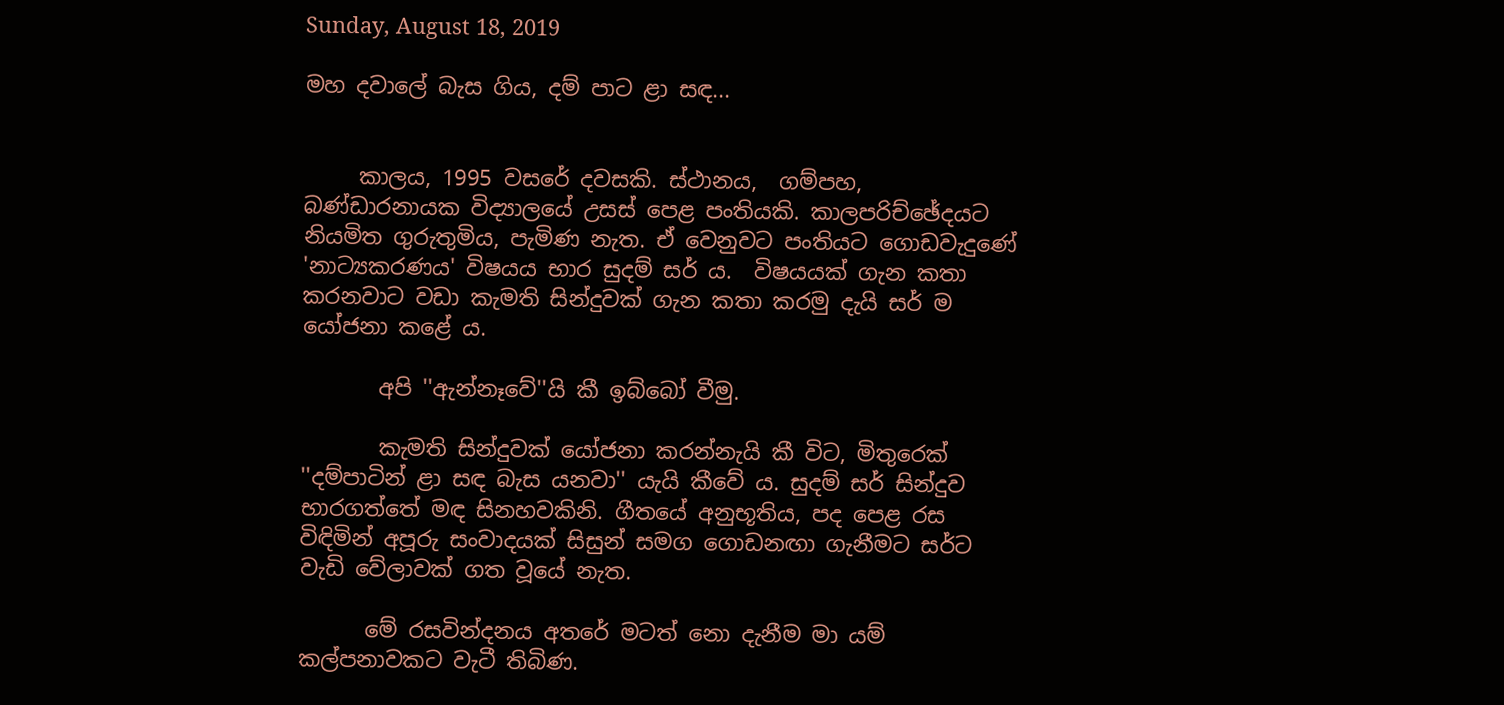Sunday, August 18, 2019

මහ දවාලේ බැස ගිය, දම් පාට ළා සඳ...


     කාලය, 1995 වසරේ දවසකි. ස්ථානය,  ගම්පහ, බණ්ඩාරනායක විද්‍යාලයේ උසස් පෙළ පංතියකි. කාලපරිච්ඡේදයට නියමිත ගුරුතුමිය, පැමිණ නැත. ඒ වෙනුවට පංතියට ගොඩවැදුණේ 'නාට්‍යකරණය' විෂයය භාර සුදම් සර් ය.  විෂයයක් ගැන කතා කරනවාට වඩා කැමති සින්දුවක් ගැන කතා කරමු දැයි සර් ම යෝජනා කළේ ය.

       අපි ''ඇන්නෑවේ''යි කී ඉබ්බෝ වීමු.

       කැමති සින්දුවක් යෝජනා කරන්නැයි කී විට, මිතුරෙක් ''දම්පාටින් ළා සඳ බැස යනවා'' යැයි කීවේ ය. සුදම් සර් සින්දුව භාරගත්තේ මඳ සිනහවකිනි. ගීතයේ අනුභූතිය, පද පෙළ රස විඳිමින් අපූරු සංවාදයක් සිසුන් සමග ගොඩනඟා ගැනීමට සර්ට වැඩි වේලාවක් ගත වූයේ නැත.

      මේ රසවින්දනය අතරේ මටත් නො දැනීම මා යම් කල්පනාවකට වැටී තිබිණ.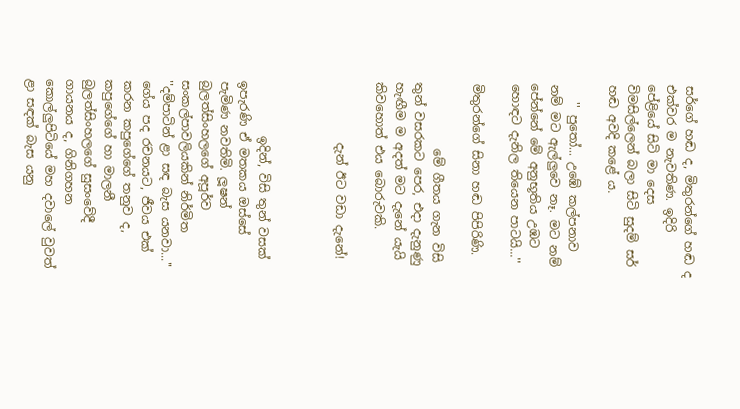සර්ගේ හඬ ද, මිතුරන්ගේ හඬ ද එක්වර ම නැවතිණ. ඉදිරි පේළියේ සිටි මා දෙස විමසිල්ලෙන් බලා සිටි සුදම් සර් හඬ අවදි කළේ ය.

   '' පුතෝ... උඹේ කල්පනාව නම් මට ඇල්ලුවෙ නෑ. මට නම් පේන්නේ මේ අනුභූතිය උඹට හොඳට දැනිල තියෙන පාටයි...''

මිතුරන්ගේ සිනා හඬ පිපිරිණි.

           මේ ගීතය ගැන විසි තුන් වසරකට පෙර, එදා දැනුණු හැඟීම ම අදත් මට දැනේ යැයි කිවහොත් එය බොරුවකි.

          දැන් ඊට වඩා දැනේ!



         ඉදින්, විසි තුන් වසක් ඉපැරණි ඒ මතකය ඔස්සේ පැමිණ නවතිමි. ලූෂන් බුලත්සිංහලගේ අපූර්ව සංකල්පාවලියකින් නිර්මිත ''දම්පාටින් ළා සඳ බැස යනවා...'' ගේය පද රචනයට, ජීවය එක් කරන කපුගේගේ තනුව ද, කපුගේගේ හා මාලනී බුලත්සිංහලගේ සුසංවේදී ගායනය ද, ගිනිගහන කොල්ලුපිටියේ මහ දවාලේ වුවත් ළා සඳක් බැස යනු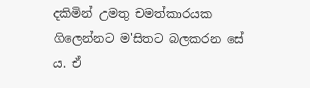දකිමින් උමතු චමත්කාරයක ගිලෙන්නට ම'සිතට බලකරන සේ ය. ඒ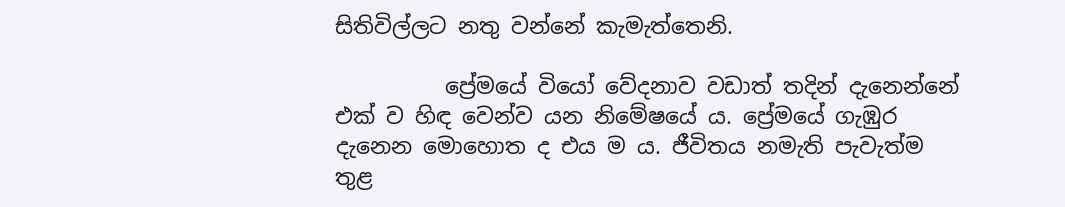සිතිවිල්ලට නතු වන්නේ කැමැත්තෙනි.

          ප්‍රේමයේ වියෝ වේදනාව වඩාත් තදින් දැනෙන්නේ එක් ව හිඳ වෙන්ව යන නිමේෂයේ ය. ප්‍රේමයේ ගැඹුර දැනෙන මොහොත ද එය ම ය. ජීවිතය නමැති පැවැත්ම තුළ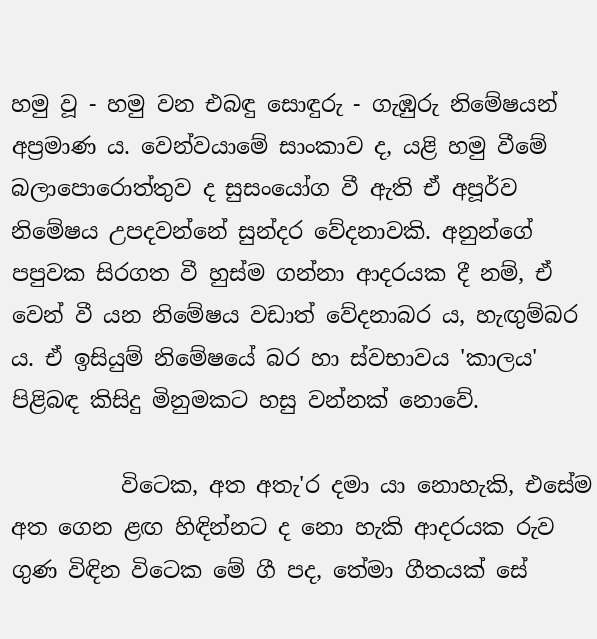හමු වූ - හමු වන එබඳු සොඳුරු - ගැඹුරු නිමේෂයන් අප්‍රමාණ ය. වෙන්වයාමේ සාංකාව ද, යළි හමු වීමේ බලාපොරොත්තුව ද සුසංයෝග වී ඇති ඒ අපූර්ව නිමේෂය උපදවන්නේ සුන්දර වේදනාවකි. අනුන්ගේ පපුවක සිරගත වී හුස්ම ගන්නා ආදරයක දී නම්, ඒ වෙන් වී යන නිමේෂය වඩාත් වේදනාබර ය, හැඟුම්බර ය. ඒ ඉසියුම් නිමේෂයේ බර හා ස්වභාවය 'කාලය' පිළිබඳ කිසිදු මිනුමකට හසු වන්නක් නොවේ.

          විටෙක, අත අතැ'ර දමා යා නොහැකි, එසේම අත ගෙන ළඟ හිඳින්නට ද නො හැකි ආදරයක රුව ගුණ විඳින විටෙක මේ ගී පද, තේමා ගීතයක් සේ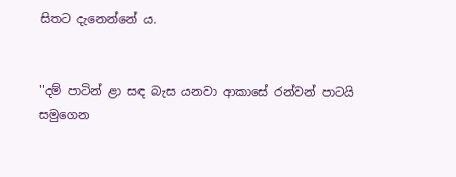සිතට දැනෙන්නේ ය.


''දම් පාටින් ළා සඳ බැස යනවා ආකාසේ රන්වන් පාටයි
සමුගෙන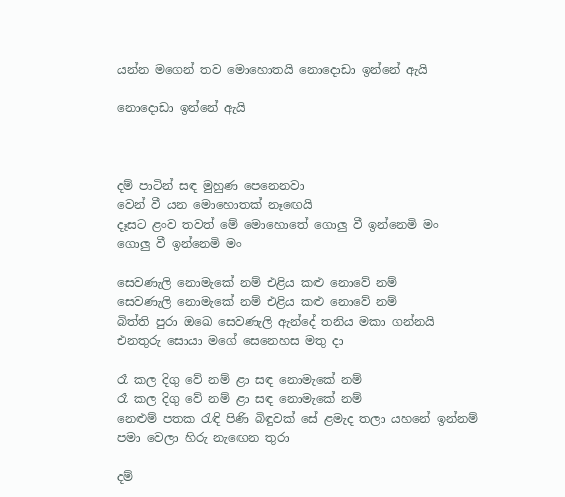යන්න මගෙන් තව මොහොතයි නොදොඩා ඉන්නේ ඇයි

නොදොඩා ඉන්නේ ඇයි



දම් පාටින් සඳ මුහුණ පෙනෙනවා
වෙන් වී යන මොහොතක් නෑඟෙයි
දෑසට ළංව තවත් මේ මොහොතේ ගොලු වී ඉන්නෙමි මං
ගොලු වී ඉන්නෙමි මං

සෙවණැලි නොමැකේ නම් එළිය කළු නොවේ නම්
සෙවණැලි නොමැකේ නම් එළිය කළු නොවේ නම්
බිත්ති පුරා ඔඛෙ සෙවණැලි ඇන්දේ තනිය මකා ගන්නයි
එනතුරු සොයා මගේ සෙනෙහස මතු දා

රෑ කල දිගු වේ නම් ළා සඳ නොමැකේ නම්
රෑ කල දිගු වේ නම් ළා සඳ නොමැකේ නම්
නෙළුම් පතක රැඳි පිණි බිඳුවක් සේ ළමැද තලා යහනේ ඉන්නම්
පමා වෙලා හිරු නැඟෙන තුරා

දම්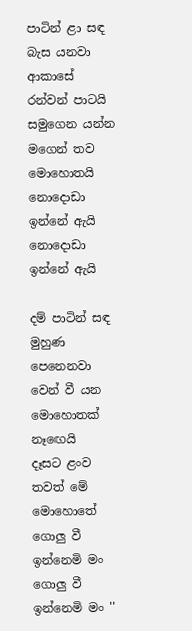පාටින් ළා සඳ බැස යනවා ආකාසේ රන්වන් පාටයි
සමුගෙන යන්න මගෙන් තව මොහොතයි නොදොඩා ඉන්නේ ඇයි
නොදොඩා ඉන්නේ ඇයි

දම් පාටින් සඳ මුහුණ පෙනෙනවා
වෙන් වී යන මොහොතක් නෑඟෙයි
දෑසට ළංව තවත් මේ මොහොතේ ගොලු වී ඉන්නෙමි මං
ගොලු වී ඉන්නෙමි මං ''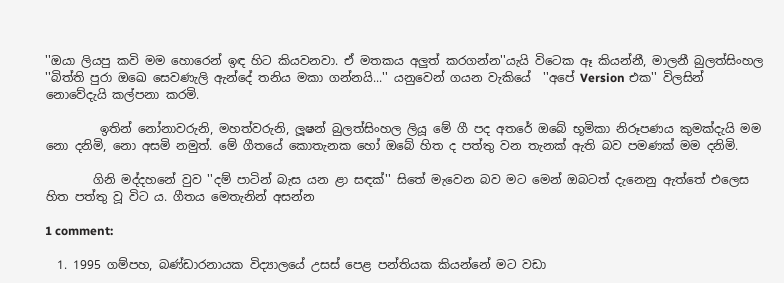''ඔයා ලියපු කවි මම හොරෙන් ඉඳ හිට කියවනවා. ඒ මතකය අලුත් කරගන්න''යැයි විටෙක ඈ කියන්නී, මාලනී බුලත්සිංහල ''බිත්ති පුරා ඔඛෙ සෙවණැලි ඇන්දේ තනිය මකා ගන්නයි...'' යනුවෙන් ගයන වැකියේ  ''අපේ Version එක'' විලසින් නොවේදැයි කල්පනා කරමි.

         ඉතින් නෝනාවරුනි, මහත්වරුනි, ලූෂන් බුලත්සිංහල ලියූ මේ ගී පද අතරේ ඔබේ භූමිකා නිරූපණය කුමක්දැයි මම නො දනිමි, නො අසමි නමුත්. මේ ගීතයේ කොතැනක හෝ ඔබේ හිත ද පත්තු වන තැනක් ඇති බව පමණක් මම දනිමි.

        ගිනි මද්දහනේ වුව ''දම් පාටින් බැස යන ළා සඳක්'' සිතේ මැවෙන බව මට මෙන් ඔබටත් දැනෙනු ඇත්තේ එලෙස හිත පත්තු වූ විට ය. ගීතය මෙතැනින් අසන්න

1 comment:

  1. 1995 ගම්පහ, බණ්ඩාරනායක විද්‍යාලයේ උසස් පෙළ පන්තියක කියන්නේ මට වඩා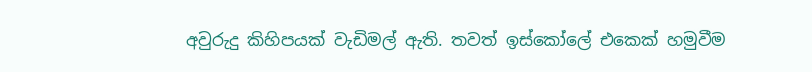අවුරුදු කිහිපයක් වැඩිමල් ඇති. තවත් ඉස්කෝලේ එකෙක් හමුවීම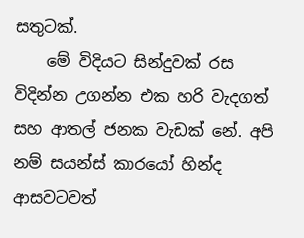සතුටක්.
    මේ විදියට සින්දුවක් රස විදින්න උගන්න එක හරි වැදගත් සහ ආතල් ජනක වැඩක් නේ. අපි නම් සයන්ස් කාරයෝ හින්ද ආසවටවත්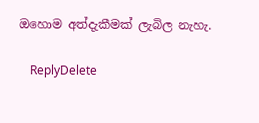ඔහොම අත්දැකීමක් ලැබිල නැහැ.

    ReplyDelete